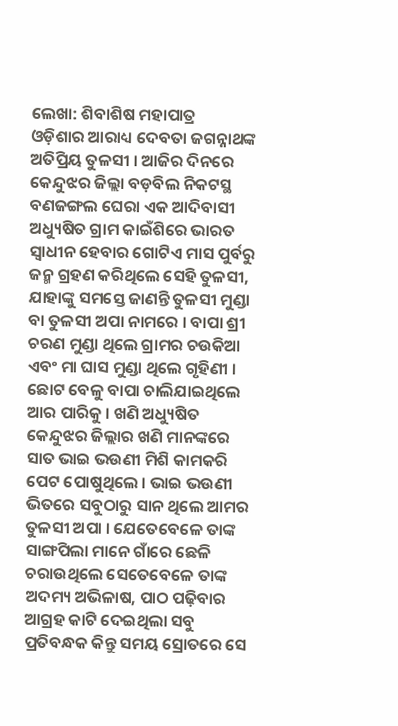ଲେଖା: ଶିବାଶିଷ ମହାପାତ୍ର
ଓଡ଼ିଶାର ଆରାଧ୍ୟ ଦେବତା ଜଗନ୍ନାଥଙ୍କ ଅତିପ୍ରିୟ ତୁଳସୀ । ଆଜିର ଦିନରେ କେନ୍ଦୁଝର ଜିଲ୍ଲା ବଡ଼ବିଲ ନିକଟସ୍ଥ ବଣଜଙ୍ଗଲ ଘେରା ଏକ ଆଦିବାସୀ ଅଧ୍ୟୁଷିତ ଗ୍ରାମ କାଇଁଶିରେ ଭାରତ ସ୍ବାଧୀନ ହେବାର ଗୋଟିଏ ମାସ ପୁର୍ବରୁ ଜନ୍ମ ଗ୍ରହଣ କରିଥିଲେ ସେହି ତୁଳସୀ, ଯାହାଙ୍କୁ ସମସ୍ତେ ଜାଣନ୍ତି ତୁଳସୀ ମୁଣ୍ଡା ବା ତୁଳସୀ ଅପା ନାମରେ । ବାପା ଶ୍ରୀ ଚରଣ ମୁଣ୍ଡା ଥିଲେ ଗ୍ରାମର ଚଉକିଆ ଏବଂ ମା ଘାସ ମୁଣ୍ଡା ଥିଲେ ଗୃହିଣୀ । ଛୋଟ ବେଳୁ ବାପା ଚାଲିଯାଇଥିଲେ ଆର ପାରିକୁ । ଖଣି ଅଧ୍ୟୁଷିତ କେନ୍ଦୁଝର ଜିଲ୍ଲାର ଖଣି ମାନଙ୍କରେ ସାତ ଭାଇ ଭଉଣୀ ମିଶି କାମକରି ପେଟ ପୋଷୁଥିଲେ । ଭାଇ ଭଉଣୀ ଭିତରେ ସବୁଠାରୁ ସାନ ଥିଲେ ଆମର ତୁଳସୀ ଅପା । ଯେତେବେଳେ ତାଙ୍କ ସାଙ୍ଗପିଲା ମାନେ ଗାଁରେ ଛେଳି ଚରାଉଥିଲେ ସେତେବେଳେ ତାଙ୍କ ଅଦମ୍ୟ ଅଭିଳାଷ, ପାଠ ପଢ଼ିବାର ଆଗ୍ରହ କାଟି ଦେଇଥିଲା ସବୁ ପ୍ରତିବନ୍ଧକ କିନ୍ତୁ ସମୟ ସ୍ରୋତରେ ସେ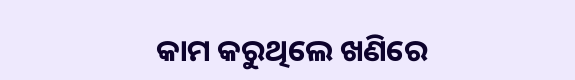କାମ କରୁଥିଲେ ଖଣିରେ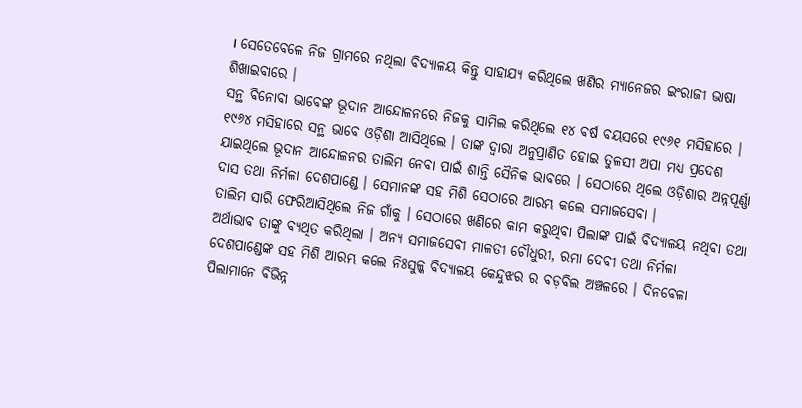। ସେତେବେଳେ ନିଜ ଗ୍ରାମରେ ନଥିଲା ବିଦ୍ୟାଳୟ କିନ୍ତୁ ସାହାଯ୍ୟ କରିଥିଲେ ଖଣିର ମ୍ୟାନେଜର ଇଂରାଜୀ ଭାଷା ଶିଖାଇବାରେ ।
ସନ୍ଥ ବିନୋବା ଭାବେଙ୍କ ଭୂଦାନ ଆନ୍ଦୋଳନରେ ନିଜକୁ ସାମିଲ କରିଥିଲେ ୧୪ ବର୍ଷ ବୟସରେ ୧୯୬୧ ମସିହାରେ । ୧୯୬୪ ମସିହାରେ ସନ୍ଥ ଭାବେ ଓଡ଼ିଶା ଆସିଥିଲେ । ତାଙ୍କ ଦ୍ବାରା ଅନୁପ୍ରାଣିତ ହୋଇ ତୁଳସୀ ଅପା ମଧ୍ୟ ପ୍ରଦେଶ ଯାଇଥିଲେ ଭୂଦାନ ଆନ୍ଦୋଳନର ତାଲିମ ନେବା ପାଇଁ ଶାନ୍ତି ସୈନିକ ଭାବରେ । ସେଠାରେ ଥିଲେ ଓଡ଼ିଶାର ଅନ୍ନପୂର୍ଣ୍ଣା ଦାସ ତଥା ନିର୍ମଳା ଦେଶପାଣ୍ଡେ । ସେମାନଙ୍କ ସହ ମିଶି ସେଠାରେ ଆରମ୍ଭ କଲେ ସମାଜସେବା ।
ତାଲିମ ସାରି ଫେରିଆସିଥିଲେ ନିଜ ଗାଁକୁ । ସେଠାରେ ଖଣିରେ କାମ କରୁଥିବା ପିଲାଙ୍କ ପାଇଁ ବିଦ୍ୟାଳୟ ନଥିବା ତଥା ଅର୍ଥାଭାବ ତାଙ୍କୁ ବ୍ୟଥିତ କରିଥିଲା । ଅନ୍ୟ ସମାଜସେବୀ ମାଳତୀ ଚୌଧୁରୀ, ରମା ଦେବୀ ତଥା ନିର୍ମଳା ଦେଶପାଣ୍ଡେଙ୍କ ସହ ମିଶି ଆରମ୍ଭ କଲେ ନିଃସୁଳ୍କ ବିଦ୍ୟାଳୟ କେନ୍ଦୁଝର ର ବଡ଼ବିଲ ଅଞ୍ଚଳରେ । ଦିନବେଳା ପିଲାମାନେ ବିଭିନ୍ନ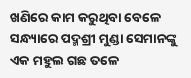ଖଣିରେ କାମ କରୁଥିବା ବେଳେ ସନ୍ଧ୍ୟାରେ ପଦ୍ମଶ୍ରୀ ମୁଣ୍ଡା ସେମାନଙ୍କୁ ଏକ ମହୁଲ ଗଛ ତଳେ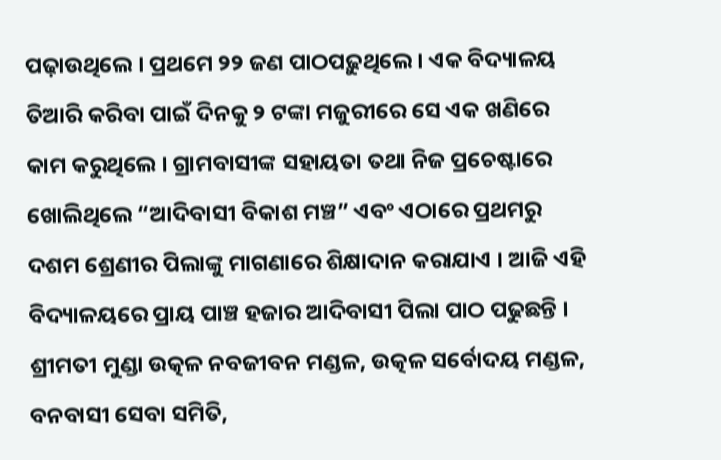ପଢ଼ାଉଥିଲେ । ପ୍ରଥମେ ୨୨ ଜଣ ପାଠପଢ଼ୁଥିଲେ । ଏକ ବିଦ୍ୟାଳୟ ତିଆରି କରିବା ପାଇଁ ଦିନକୁ ୨ ଟଙ୍କା ମଜୁରୀରେ ସେ ଏକ ଖଣିରେ କାମ କରୁଥିଲେ । ଗ୍ରାମବାସୀଙ୍କ ସହାୟତା ତଥା ନିଜ ପ୍ରଚେଷ୍ଟାରେ ଖୋଲିଥିଲେ “ଆଦିବାସୀ ବିକାଶ ମଞ୍ଚ” ଏବଂ ଏଠାରେ ପ୍ରଥମରୁ ଦଶମ ଶ୍ରେଣୀର ପିଲାଙ୍କୁ ମାଗଣାରେ ଶିକ୍ଷାଦାନ କରାଯାଏ । ଆଜି ଏହି ବିଦ୍ୟାଳୟରେ ପ୍ରାୟ ପାଞ୍ଚ ହଜାର ଆଦିବାସୀ ପିଲା ପାଠ ପଢୁଛନ୍ତି ।
ଶ୍ରୀମତୀ ମୁଣ୍ଡା ଉତ୍କଳ ନବଜୀବନ ମଣ୍ଡଳ, ଉତ୍କଳ ସର୍ବୋଦୟ ମଣ୍ଡଳ, ବନବାସୀ ସେବା ସମିତି,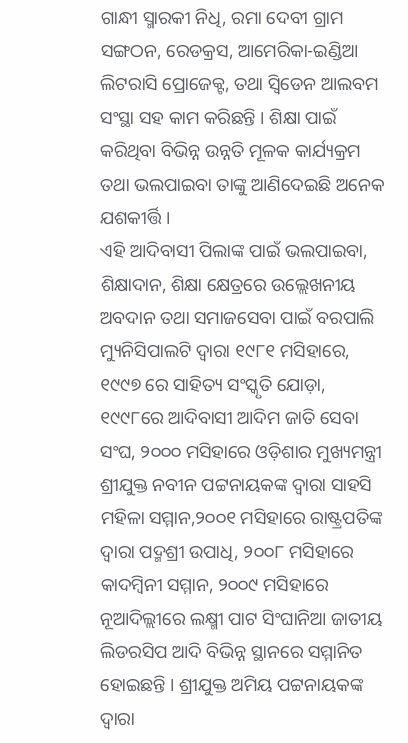ଗାନ୍ଧୀ ସ୍ମାରକୀ ନିଧି, ରମା ଦେବୀ ଗ୍ରାମ ସଙ୍ଗଠନ, ରେଡକ୍ରସ, ଆମେରିକା-ଇଣ୍ଡିଆ ଲିଟରାସି ପ୍ରୋଜେକ୍ଟ, ତଥା ସ୍ଵିଡେନ ଆଲବମ ସଂସ୍ଥା ସହ କାମ କରିଛନ୍ତି । ଶିକ୍ଷା ପାଇଁ କରିଥିବା ବିଭିନ୍ନ ଉନ୍ନତି ମୂଳକ କାର୍ଯ୍ୟକ୍ରମ ତଥା ଭଲପାଇବା ତାଙ୍କୁ ଆଣିଦେଇଛି ଅନେକ ଯଶକୀର୍ତ୍ତି ।
ଏହି ଆଦିବାସୀ ପିଲାଙ୍କ ପାଇଁ ଭଲପାଇବା, ଶିକ୍ଷାଦାନ, ଶିକ୍ଷା କ୍ଷେତ୍ରରେ ଉଲ୍ଲେଖନୀୟ ଅବଦାନ ତଥା ସମାଜସେବା ପାଇଁ ବରପାଲି ମ୍ୟୁନିସିପାଲଟି ଦ୍ବାରା ୧୯୮୧ ମସିହାରେ,  ୧୯୯୭ ରେ ସାହିତ୍ୟ ସଂସ୍କୃତି ଯୋଡ଼ା, ୧୯୯୮ରେ ଆଦିବାସୀ ଆଦିମ ଜାତି ସେବା ସଂଘ, ୨୦୦୦ ମସିହାରେ ଓଡ଼ିଶାର ମୁଖ୍ୟମନ୍ତ୍ରୀ ଶ୍ରୀଯୁକ୍ତ ନବୀନ ପଟ୍ଟନାୟକଙ୍କ ଦ୍ବାରା ସାହସି ମହିଳା ସମ୍ମାନ,୨୦୦୧ ମସିହାରେ ରାଷ୍ଟ୍ରପତିଙ୍କ ଦ୍ଵାରା ପଦ୍ମଶ୍ରୀ ଉପାଧି, ୨୦୦୮ ମସିହାରେ କାଦମ୍ବିନୀ ସମ୍ମାନ, ୨୦୦୯ ମସିହାରେ ନୂଆଦିଲ୍ଲୀରେ ଲକ୍ଷ୍ମୀ ପାଟ ସିଂଘାନିଆ ଜାତୀୟ ଲିଡରସିପ ଆଦି ବିଭିନ୍ନ ସ୍ଥାନରେ ସମ୍ମାନିତ ହୋଇଛନ୍ତି । ଶ୍ରୀଯୁକ୍ତ ଅମିୟ ପଟ୍ଟନାୟକଙ୍କ ଦ୍ବାରା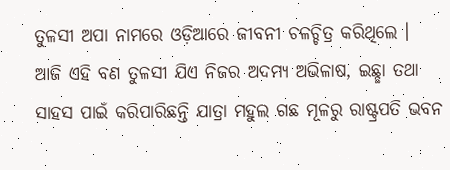ତୁଳସୀ ଅପା ନାମରେ ଓଡ଼ିଆରେ ଜୀବନୀ ଚଳଚ୍ଚିତ୍ର କରିଥିଲେ ।
ଆଜି ଏହି ବଣ ତୁଳସୀ ଯିଏ ନିଜର ଅଦମ୍ୟ ଅଭିଳାଷ, ଇଛ୍ଛା ତଥା ସାହସ ପାଇଁ କରିପାରିଛନ୍ତି ଯାତ୍ରା ମହୁଲ ଗଛ ମୂଳରୁ ରାଷ୍ଟ୍ରପତି ଭବନ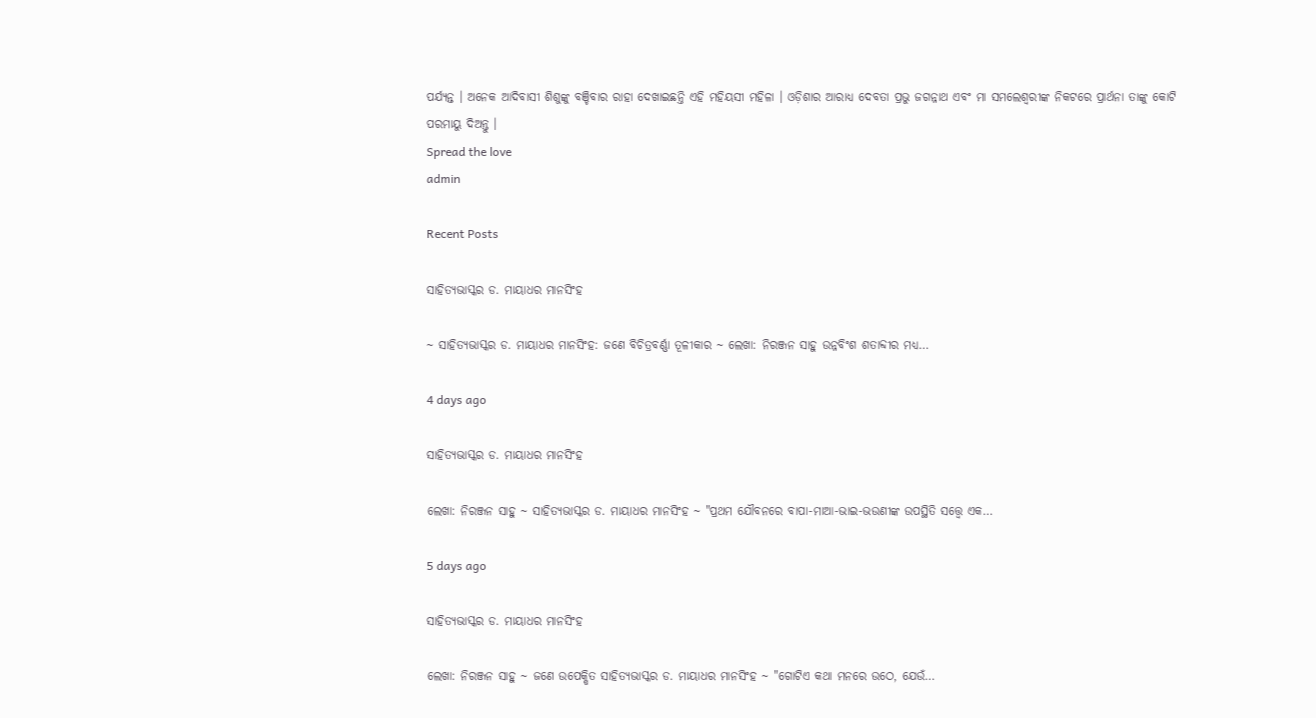ପର୍ଯ୍ୟନ୍ତ । ଅନେକ ଆଦିବାସୀ ଶିଶୁଙ୍କୁ ବଞ୍ଚିବାର ରାହା ଦେଖାଇଛନ୍ତି ଏହି ମହିୟସୀ ମହିଳା । ଓଡ଼ିଶାର ଆରାଧ୍ୟ ଦେବତା ପ୍ରଭୁ ଜଗନ୍ନାଥ ଏବଂ ମା ସମଲେଶ୍ଵରୀଙ୍କ ନିକଟରେ ପ୍ରାର୍ଥନା ତାଙ୍କୁ କୋଟି ପରମାୟୁ ଦିଅନ୍ତୁ ।
Spread the love
admin

Recent Posts

ସାହିତ୍ୟଭାସ୍କର ଡ. ମାୟାଧର ମାନସିଂହ

~ ସାହିତ୍ୟଭାସ୍କର ଡ. ମାୟାଧର ମାନସିଂହ: ଜଣେ ବିଚିତ୍ରବର୍ଣ୍ଣା ତୂଳୀକାର ~ ଲେଖା: ନିରଞ୍ଜନ ସାହୁ ଉନ୍ନବିଂଶ ଶତାବ୍ଦୀର ମଧ୍ୟ…

4 days ago

ସାହିତ୍ୟଭାସ୍କର ଡ. ମାୟାଧର ମାନସିଂହ

ଲେଖା: ନିରଞ୍ଜନ ସାହୁ ~ ସାହିତ୍ୟଭାସ୍କର ଡ. ମାୟାଧର ମାନସିଂହ ~ "ପ୍ରଥମ ଯୌବନରେ ବାପା-ମାଆ-ଭାଇ-ଭଉଣୀଙ୍କ ଉପସ୍ଥିତି ସତ୍ତ୍ୱେ ଏକ…

5 days ago

ସାହିତ୍ୟଭାସ୍କର ଡ. ମାୟାଧର ମାନସିଂହ

ଲେଖା: ନିରଞ୍ଜନ ସାହୁ ~ ଜଣେ ଉପେକ୍ଷିତ ସାହିତ୍ୟଭାସ୍କର ଡ. ମାୟାଧର ମାନସିଂହ ~ "ଗୋଟିଏ କଥା ମନରେ ଉଠେ, ଯେଉଁ…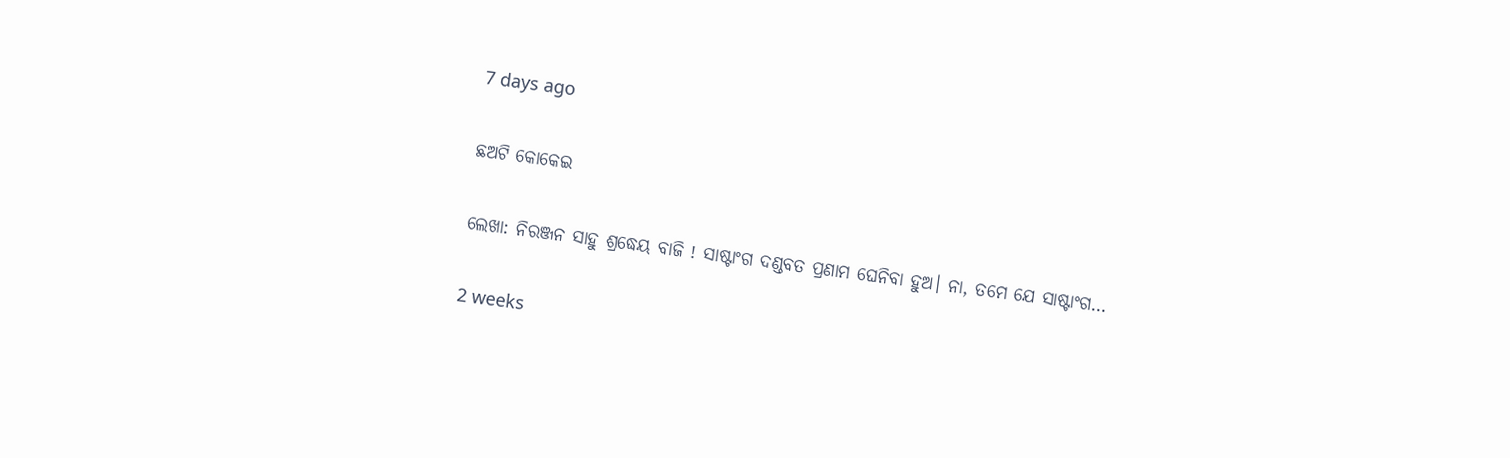7 days ago

ଛଅଟି କୋକେଇ

ଲେଖା: ନିରଞ୍ଜନ ସାହୁ ଶ୍ରଦ୍ଧେୟ ବାଜି ! ସାଷ୍ଟାଂଗ ଦଣ୍ଡବତ ପ୍ରଣାମ ଘେନିବା ହୁଅ। ନା, ତମେ ଯେ ସାଷ୍ଟାଂଗ…

2 weeks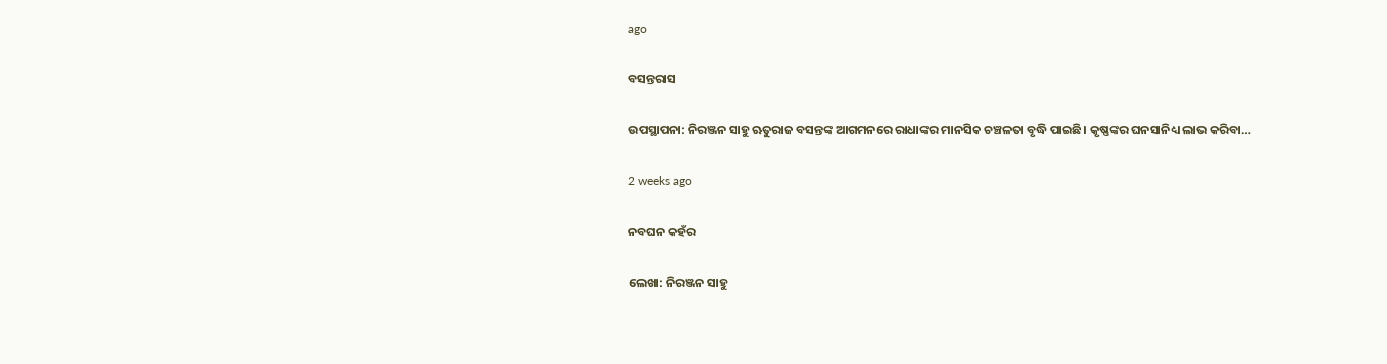ago

ବସନ୍ତରାସ

ଉପସ୍ଥାପନା: ନିରଞ୍ଜନ ସାହୁ ଋତୁରାଜ ବସନ୍ତଙ୍କ ଆଗମନରେ ରାଧାଙ୍କର ମାନସିକ ଚଞ୍ଚଳତା ବୃଦ୍ଧି ପାଇଛି। କୃଷ୍ଣଙ୍କର ଘନସାନିଧ୍ୟ ଲାଭ କରିବା…

2 weeks ago

ନବଘନ କହଁର

ଲେଖା: ନିରଞ୍ଜନ ସାହୁ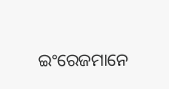ଇଂରେଜମାନେ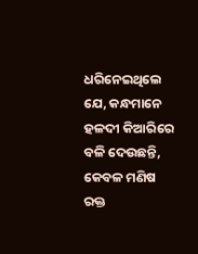ଧରିନେଇଥିଲେ ଯେ, କନ୍ଧମାନେ ହଳଦୀ କିଆରିରେ ବଳି ଦେଉଛନ୍ତି, କେବଳ ମଣିଷ ରକ୍ତ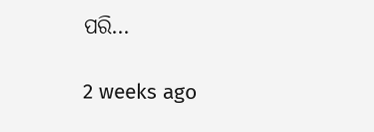ପରି…

2 weeks ago